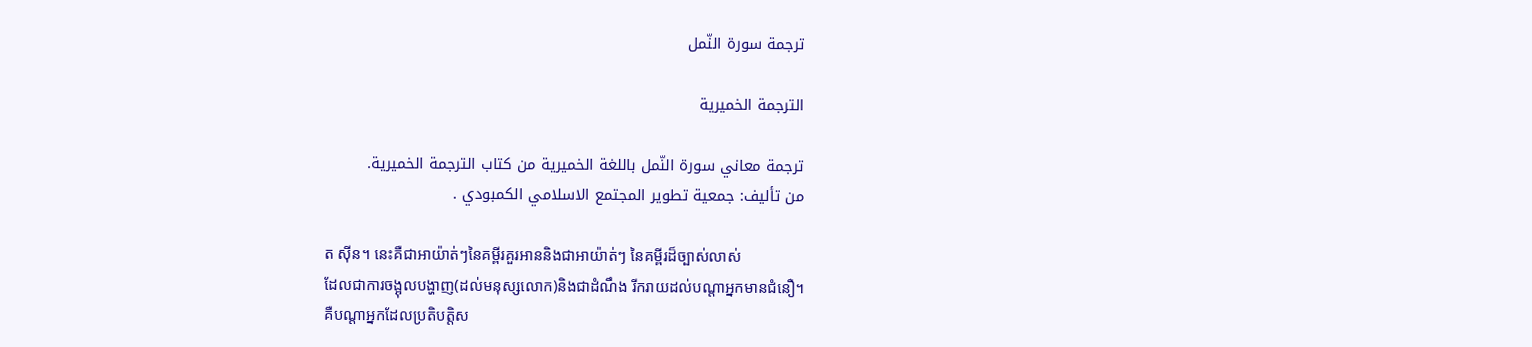ترجمة سورة النّمل

الترجمة الخميرية

ترجمة معاني سورة النّمل باللغة الخميرية من كتاب الترجمة الخميرية.
من تأليف: جمعية تطوير المجتمع الاسلامي الكمبودي .

ត ស៊ីន។ នេះគឺជាអាយ៉ាត់ៗនៃគមី្ពរគួរអាននិងជាអាយ៉ាត់ៗ នៃគម្ពីរដ៏ច្បាស់លាស់
ដែលជាការចង្អុលបង្ហាញ(ដល់មនុស្សលោក)និងជាដំណឹង រីករាយដល់បណ្ដាអ្នកមានជំនឿ។
គឺបណ្ដាអ្នកដែលប្រតិបត្ដិស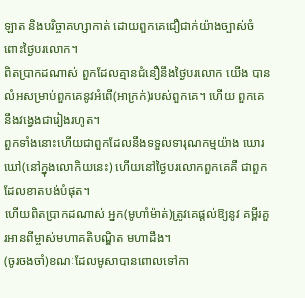ឡាត និងបរិច្ចាគហ្សាកាត់ ដោយពួកគេជឿជាក់យ៉ាងច្បាស់ចំពោះថ្ងៃបរលោក។
ពិតប្រាកដណាស់ ពួកដែលគ្មានជំនឿនឹងថ្ងៃបរលោក យើង បានលំអសម្រាប់ពួកគេនូវអំពើ(អាក្រក់)របស់ពួកគេ។ ហើយ ពួកគេនឹងវងេ្វងជារៀងរហូត។
ពួកទាំងនោះហើយជាពួកដែលនឹងទទួលទារុណកម្មយ៉ាង ឃោរឃៅ(នៅក្នុងលោកិយនេះ) ហើយនៅថ្ងៃបរលោកពួកគេគឺ ជាពួកដែលខាតបង់បំផុត។
ហើយពិតប្រាកដណាស់ អ្នក(មូហាំម៉ាត់)ត្រូវគេផ្ដល់ឱ្យនូវ គម្ពីរគួរអានពីម្ចាស់មហាគតិបណ្ឌិត មហាដឹង។
(ចូរចងចាំ)ខណៈដែលមូសាបានពោលទៅកា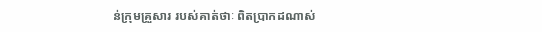ន់ក្រុមគ្រួសារ របស់គាត់ថាៈ ពិតប្រាកដណាស់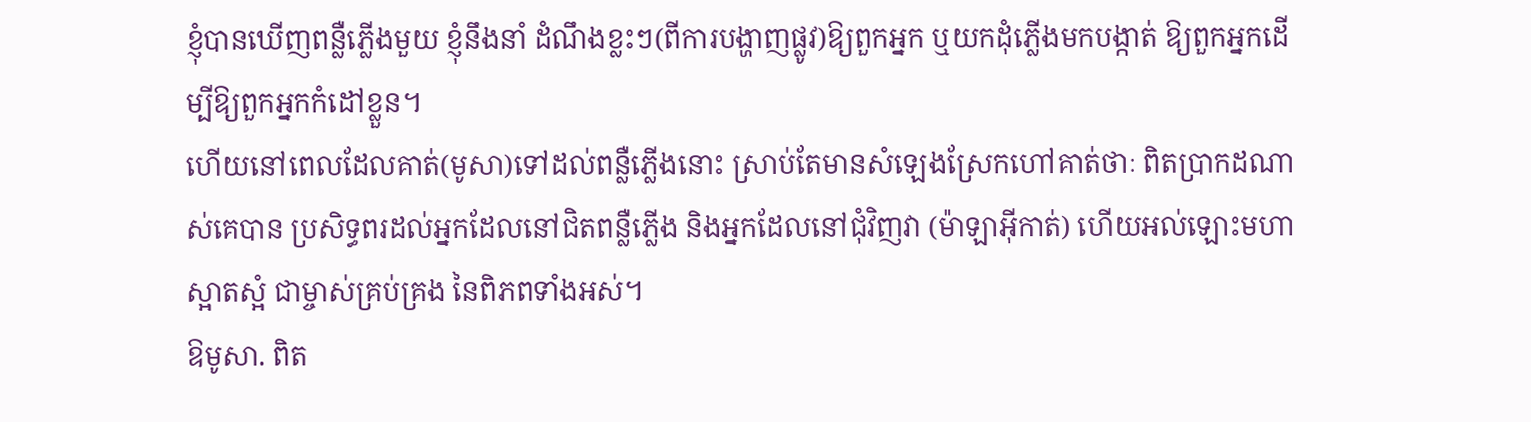ខ្ញុំបានឃើញពន្លឺភ្លើងមួយ ខ្ញុំនឹងនាំ ដំណឹងខ្លះៗ(ពីការបង្ហាញផ្លូវ)ឱ្យពួកអ្នក ឬយកដុំភ្លើងមកបង្កាត់ ឱ្យពួកអ្នកដើម្បីឱ្យពួកអ្នកកំដៅខ្លួន។
ហើយនៅពេលដែលគាត់(មូសា)ទៅដល់ពន្លឺភ្លើងនោះ ស្រាប់តែមានសំឡេងស្រែកហៅគាត់ថាៈ ពិតប្រាកដណាស់គេបាន ប្រសិទ្ធពរដល់អ្នកដែលនៅជិតពន្លឺភ្លើង និងអ្នកដែលនៅជុំវិញវា (ម៉ាឡាអ៊ីកាត់) ហើយអល់ឡោះមហាស្អាតស្អំ ជាម្ចាស់គ្រប់គ្រង នៃពិភពទាំងអស់។
ឱមូសា. ពិត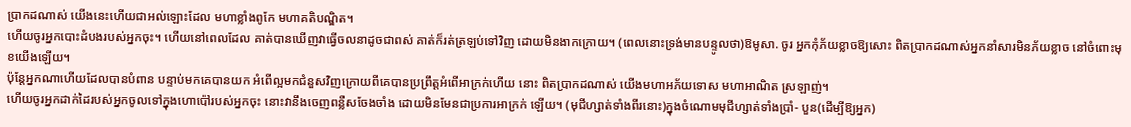ប្រាកដណាស់ យើងនេះហើយជាអល់ឡោះដែល មហាខ្លាំងពូកែ មហាគតិបណ្ឌិត។
ហើយចូរអ្នកបោះដំបងរបស់អ្នកចុះ។ ហើយនៅពេលដែល គាត់បានឃើញវាធ្វើចលនាដូចជាពស់ គាត់ក៏រត់ត្រឡប់ទៅវិញ ដោយមិនងាកក្រោយ។ (ពេលនោះទ្រង់មានបន្ទូលថា)ឱមូសា. ចូរ អ្នកកុំភ័យខ្លាចឱ្យសោះ ពិតប្រាកដណាស់អ្នកនាំសារមិនភ័យខ្លាច នៅចំពោះមុខយើងឡើយ។
ប៉ុន្ដែអ្នកណាហើយដែលបានបំពាន បន្ទាប់មកគេបានយក អំពើល្អមកជំនួសវិញក្រោយពីគេបានប្រព្រឹត្ដអំពើអាក្រក់ហើយ នោះ ពិតប្រាកដណាស់ យើងមហាអភ័យទោស មហាអាណិត ស្រឡាញ់។
ហើយចូរអ្នកដាក់ដៃរបស់អ្នកចូលទៅក្នុងហោប៉ៅរបស់អ្នកចុះ នោះវានឹងចេញពន្លឺសចែងចាំង ដោយមិនមែនជាប្រការអាក្រក់ ឡើយ។ (មុជីហ្សាត់ទាំងពីរនោះ)ក្នុងចំណោមមុជីហ្សាត់ទាំងប្រាំ- បួន(ដើម្បីឱ្យអ្នក)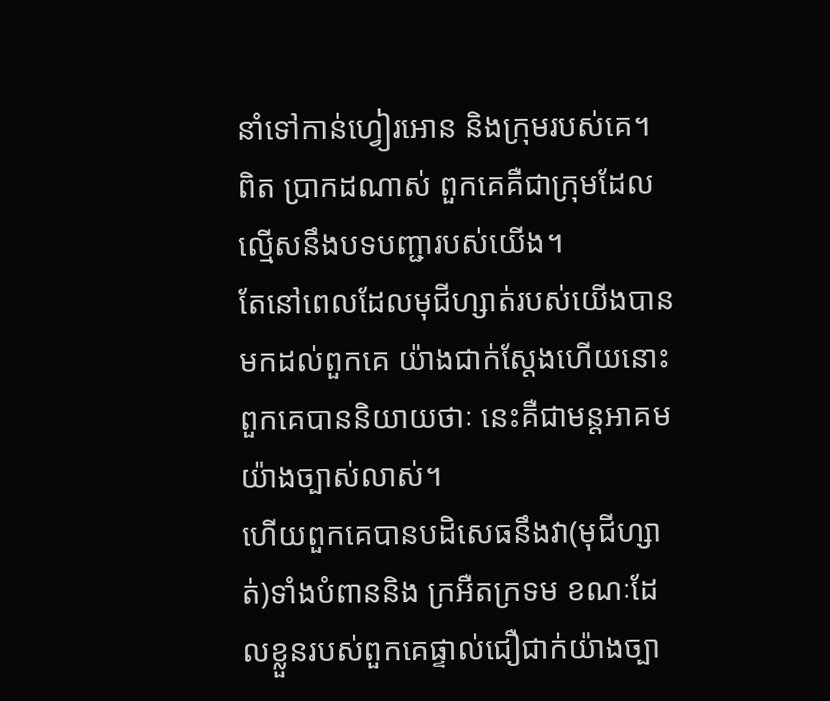នាំទៅកាន់ហ្វៀរអោន និងក្រុមរបស់គេ។ ពិត ប្រាកដណាស់ ពួកគេគឺជាក្រុមដែលល្មើសនឹងបទបញ្ជារបស់យើង។
តែនៅពេលដែលមុជីហ្សាត់របស់យើងបានមកដល់ពួកគេ យ៉ាងជាក់ស្ដែងហើយនោះ ពួកគេបាននិយាយថាៈ នេះគឺជាមន្ដអាគមយ៉ាងច្បាស់លាស់។
ហើយពួកគេបានបដិសេធនឹងវា(មុជីហ្សាត់)ទាំងបំពាននិង ក្រអឺតក្រទម ខណៈដែលខ្លួនរបស់ពួកគេផ្ទាល់ជឿជាក់យ៉ាងច្បា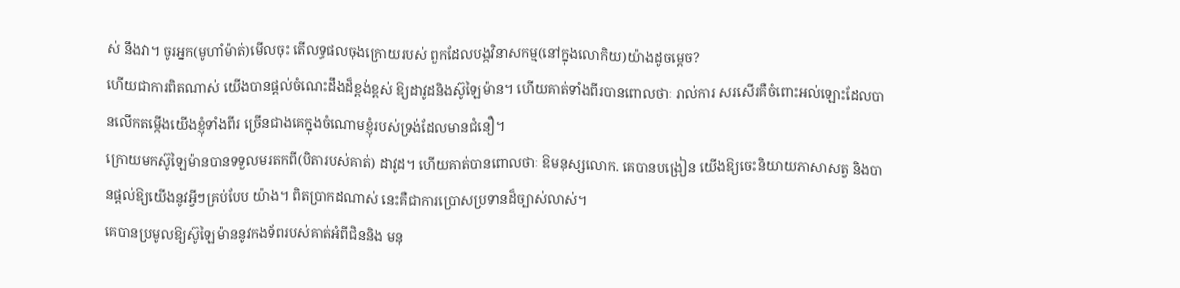ស់ នឹងវា។ ចូរអ្នក(មូហាំម៉ាត់)មើលចុះ តើលទ្ធផលចុងក្រោយរបស់ ពួកដែលបង្កវិនាសកម្ម(នៅក្នុងលោកិយ)យ៉ាងដូចមេ្ដច?
ហើយជាការពិតណាស់ យើងបានផ្ដល់ចំណេះដឹងដ៏ខ្ពង់ខ្ពស់ ឱ្យដាវូដនិងស៊ូឡៃម៉ាន។ ហើយគាត់ទាំងពីរបានពោលថាៈ រាល់ការ សរសើរគឺចំពោះអល់ឡោះដែលបានលើកតម្កើងយើងខ្ញុំទាំងពីរ ច្រើនជាងគេក្នុងចំណោមខ្ញុំរបស់ទ្រង់ដែលមានជំនឿ។
ក្រោយមកស៊ូឡៃម៉ានបានទទួលមរតកពី(បិតារបស់គាត់) ដាវូដ។ ហើយគាត់បានពោលថាៈ ឱមនុស្សលោក. គេបានបង្រៀន យើងឱ្យចេះនិយាយភាសាសត្វ និងបានផ្ដល់ឱ្យយើងនូវអ្វីៗគ្រប់បែប យ៉ាង។ ពិតប្រាកដណាស់ នេះគឺជាការប្រោសប្រទានដ៏ច្បាស់លាស់។
គេបានប្រមូលឱ្យស៊ូឡៃម៉ាននូវកងទ័ពរបស់គាត់អំពីជិននិង មនុ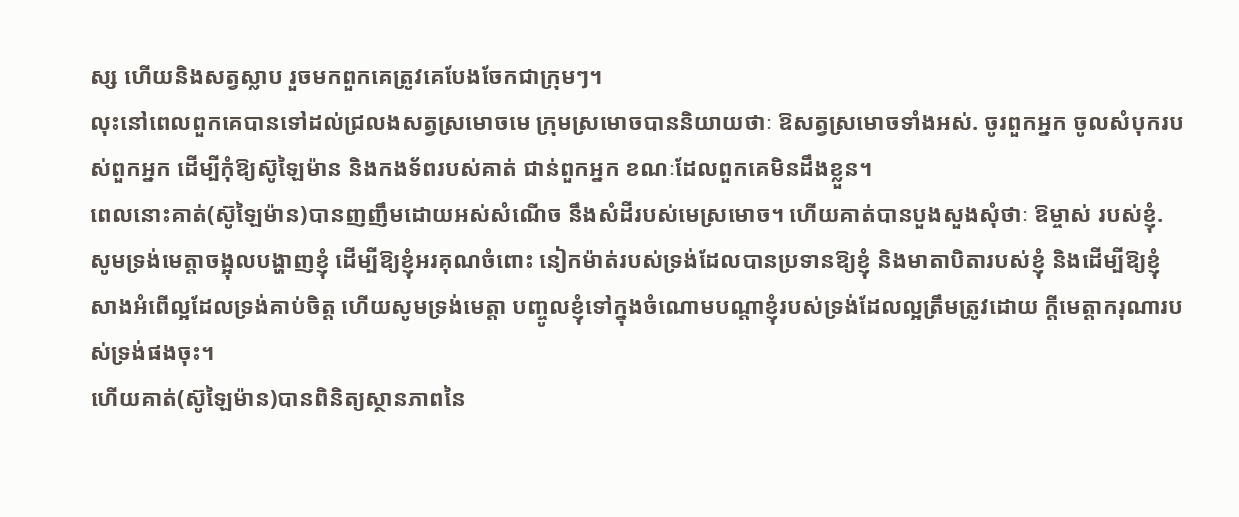ស្ស ហើយនិងសត្វស្លាប រួចមកពួកគេត្រូវគេបែងចែកជាក្រុមៗ។
លុះនៅពេលពួកគេបានទៅដល់ជ្រលងសត្វស្រមោចមេ ក្រុមស្រមោចបាននិយាយថាៈ ឱសត្វស្រមោចទាំងអស់. ចូរពួកអ្នក ចូលសំបុករបស់ពួកអ្នក ដើម្បីកុំឱ្យស៊ូឡៃម៉ាន និងកងទ័ពរបស់គាត់ ជាន់ពួកអ្នក ខណៈដែលពួកគេមិនដឹងខ្លួន។
ពេលនោះគាត់(ស៊ូឡៃម៉ាន)បានញញឹមដោយអស់សំណើច នឹងសំដីរបស់មេស្រមោច។ ហើយគាត់បានបួងសួងសុំថាៈ ឱម្ចាស់ របស់ខ្ញុំ. សូមទ្រង់មេត្ដាចង្អុលបង្ហាញខ្ញុំ ដើម្បីឱ្យខ្ញុំអរគុណចំពោះ នៀកម៉ាត់របស់ទ្រង់ដែលបានប្រទានឱ្យខ្ញុំ និងមាតាបិតារបស់ខ្ញុំ និងដើម្បីឱ្យខ្ញុំសាងអំពើល្អដែលទ្រង់គាប់ចិត្ដ ហើយសូមទ្រង់មេត្ដា បញ្ចូលខ្ញុំទៅក្នុងចំណោមបណ្ដាខ្ញុំរបស់ទ្រង់ដែលល្អត្រឹមត្រូវដោយ ក្ដីមេត្ដាករុណារបស់ទ្រង់ផងចុះ។
ហើយគាត់(ស៊ូឡៃម៉ាន)បានពិនិត្យស្ថានភាពនៃ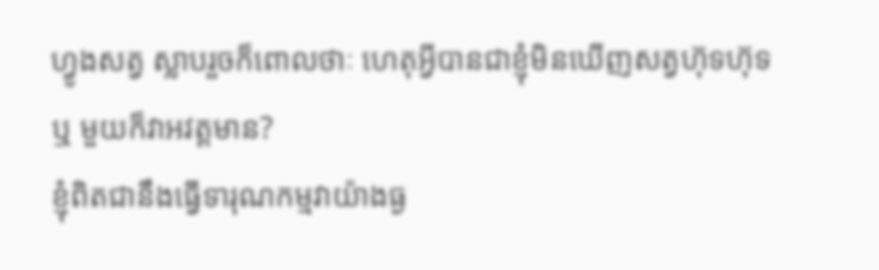ហ្វូងសត្វ ស្លាបរួចក៏ពោលថាៈ ហេតុអ្វីបានជាខ្ញុំមិនឃើញសត្វហ៊ុទហ៊ុទ ឬ មួយក៏វាអវត្ដមាន?
ខ្ញុំពិតជានឹងធ្វើទារុណកម្មវាយ៉ាងធ្ង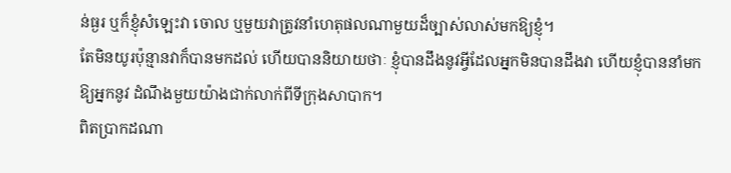ន់ធ្ងរ ឬក៏ខ្ញុំសំឡេះវា ចោល ឬមួយវាត្រូវនាំហេតុផលណាមួយដ៏ច្បាស់លាស់មកឱ្យខ្ញុំ។
តែមិនយូរប៉ុន្មានវាក៏បានមកដល់ ហើយបាននិយាយថាៈ ខ្ញុំបានដឹងនូវអ្វីដែលអ្នកមិនបានដឹងវា ហើយខ្ញុំបាននាំមកឱ្យអ្នកនូវ ដំណឹងមួយយ៉ាងជាក់លាក់ពីទីក្រុងសាបាក។
ពិតប្រាកដណា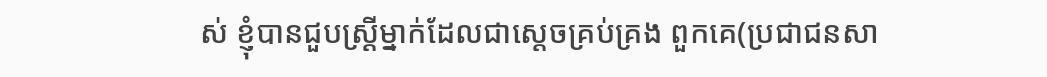ស់ ខ្ញុំបានជួបស្ដ្រីម្នាក់ដែលជាសេ្ដចគ្រប់គ្រង ពួកគេ(ប្រជាជនសា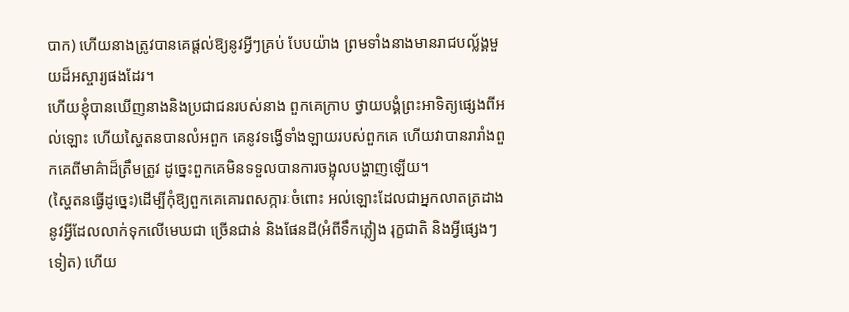បាក) ហើយនាងត្រូវបានគេផ្ដល់ឱ្យនូវអ្វីៗគ្រប់ បែបយ៉ាង ព្រមទាំងនាងមានរាជបល្ល័ង្គមួយដ៏អស្ចារ្យផងដែរ។
ហើយខ្ញុំបានឃើញនាងនិងប្រជាជនរបស់នាង ពួកគេក្រាប ថ្វាយបង្គំព្រះអាទិត្យផេ្សងពីអល់ឡោះ ហើយស្ហៃតនបានលំអពួក គេនូវទង្វើទាំងឡាយរបស់ពួកគេ ហើយវាបានរារាំងពួកគេពីមាគ៌ាដ៏ត្រឹមត្រូវ ដូចេ្នះពួកគេមិនទទួលបានការចង្អុលបង្ហាញឡើយ។
(ស្ហៃតនធ្វើដូចេ្នះ)ដើម្បីកុំឱ្យពួកគេគោរពសក្ការៈចំពោះ អល់ឡោះដែលជាអ្នកលាតត្រដាងនូវអ្វីដែលលាក់ទុកលើមេឃជា ច្រើនជាន់ និងផែនដី(អំពីទឹកភ្លៀង រុក្ខជាតិ និងអ្វីផេ្សងៗទៀត) ហើយ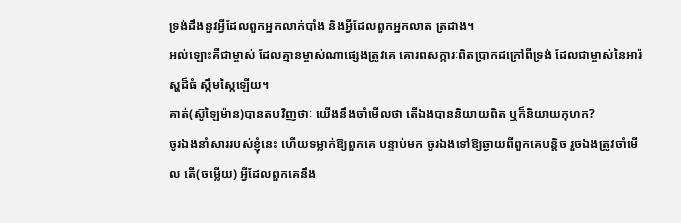ទ្រង់ដឹងនូវអ្វីដែលពួកអ្នកលាក់បាំង និងអ្វីដែលពួកអ្នកលាត ត្រដាង។
អល់ឡោះគឺជាម្ចាស់ ដែលគ្មានម្ចាស់ណាផេ្សងត្រូវគេ គោរពសក្ការៈពិតប្រាកដក្រៅពីទ្រង់ ដែលជាម្ចាស់នៃអារ៉ស្ហដ៏ធំ ស្កឹមស្កៃឡើយ។
គាត់(ស៊ូឡៃម៉ាន)បានតបវិញថាៈ យើងនឹងចាំមើលថា តើឯងបាននិយាយពិត ឬក៏និយាយកុហក?
ចូរឯងនាំសាររបស់ខ្ញុំនេះ ហើយទម្លាក់ឱ្យពួកគេ បន្ទាប់មក ចូរឯងទៅឱ្យឆ្ងាយពីពួកគេបន្ដិច រួចឯងត្រូវចាំមើល តើ(ចម្លើយ) អ្វីដែលពួកគេនឹង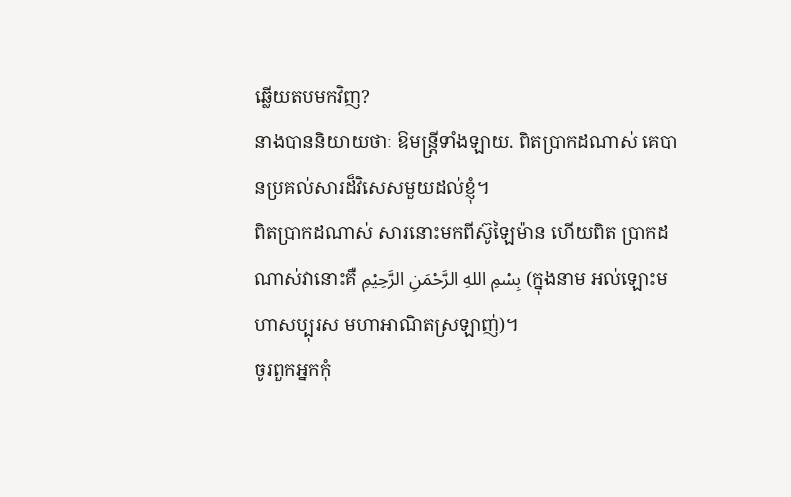ឆ្លើយតបមកវិញ?
នាងបាននិយាយថាៈ ឱមន្ដ្រីទាំងឡាយ. ពិតប្រាកដណាស់ គេបានប្រគល់សារដ៏វិសេសមួយដល់ខ្ញុំ។
ពិតប្រាកដណាស់ សារនោះមកពីស៊ូឡៃម៉ាន ហើយពិត ប្រាកដណាស់វានោះគឺ بِسْمِ اللهِ الرَّحْمَنِ الرَّحِيْمِ (ក្នុងនាម អល់ឡោះមហាសប្បុរស មហាអាណិតស្រឡាញ់)។
ចូរពួកអ្នកកុំ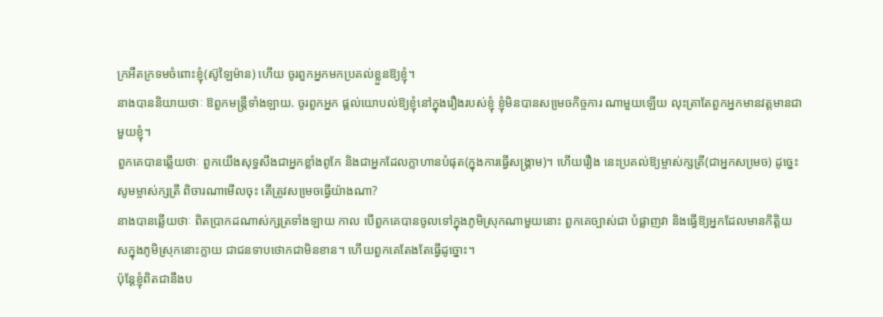ក្រអឺតក្រទមចំពោះខ្ញុំ(ស៊ូឡៃម៉ាន) ហើយ ចូរពួកអ្នកមកប្រគល់ខ្លួនឱ្យខ្ញុំ។
នាងបាននិយាយថាៈ ឱពួកមន្ត្រីទាំងឡាយ. ចូរពួកអ្នក ផ្ដល់យោបល់ឱ្យខ្ញុំនៅក្នុងរឿងរបស់ខ្ញុំ ខ្ញុំមិនបានសមេ្រចកិច្ចការ ណាមួយឡើយ លុះត្រាតែពួកអ្នកមានវត្ដមានជាមួយខ្ញុំ។
ពួកគេបានឆ្លើយថាៈ ពួកយើងសុទ្ធសឹងជាអ្នកខ្លាំងពូកែ និងជាអ្នកដែលក្លាហានបំផុត(ក្នុងការធ្វើសង្គ្រាម)។ ហើយរឿង នេះប្រគល់ឱ្យម្ចាស់ក្សត្រី(ជាអ្នកសមេ្រច) ដូចេ្នះសូមម្ចាស់ក្សត្រី ពិចារណាមើលចុះ តើត្រូវសមេ្រចធ្វើយ៉ាងណា?
នាងបានឆ្លើយថាៈ ពិតប្រាកដណាស់ក្សត្រទាំងឡាយ កាល បើពួកគេបានចូលទៅក្នុងភូមិស្រុកណាមួយនោះ ពួកគេច្បាស់ជា បំផ្លាញវា និងធ្វើឱ្យអ្នកដែលមានកិត្ដិយសក្នុងភូមិស្រុកនោះក្លាយ ជាជនទាបថោកជាមិនខាន។ ហើយពួកគេតែងតែធ្វើដូច្នោះ។
ប៉ុន្ដែខ្ញុំពិតជានឹងប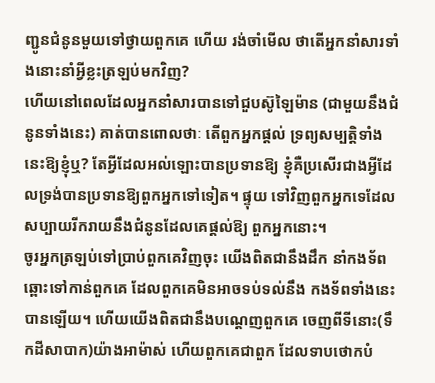ញ្ជូនជំនូនមួយទៅថ្វាយពួកគេ ហើយ រង់ចាំមើល ថាតើអ្នកនាំសារទាំងនោះនាំអ្វីខ្លះត្រឡប់មកវិញ?
ហើយនៅពេលដែលអ្នកនាំសារបានទៅជួបស៊ូឡៃម៉ាន (ជាមួយនឹងជំនូនទាំងនេះ) គាត់បានពោលថាៈ តើពួកអ្នកផ្ដល់ ទ្រព្យសម្បត្ដិទាំងនេះឱ្យខ្ញុំឬ? តែអ្វីដែលអល់ឡោះបានប្រទានឱ្យ ខ្ញុំគឺប្រសើរជាងអ្វីដែលទ្រង់បានប្រទានឱ្យពួកអ្នកទៅទៀត។ ផ្ទុយ ទៅវិញពួកអ្នកទេដែលសប្បាយរីករាយនឹងជំនូនដែលគេផ្ដល់ឱ្យ ពួកអ្នកនោះ។
ចូរអ្នកត្រឡប់ទៅប្រាប់ពួកគេវិញចុះ យើងពិតជានឹងដឹក នាំកងទ័ពឆ្ពោះទៅកាន់ពួកគេ ដែលពួកគេមិនអាចទប់ទល់នឹង កងទ័ពទាំងនេះបានឡើយ។ ហើយយើងពិតជានឹងបណេ្ដញពួកគេ ចេញពីទីនោះ(ទឹកដីសាបាក)យ៉ាងអាម៉ាស់ ហើយពួកគេជាពួក ដែលទាបថោកបំ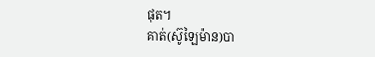ផុត។
គាត់(ស៊ូឡៃម៉ាន)បា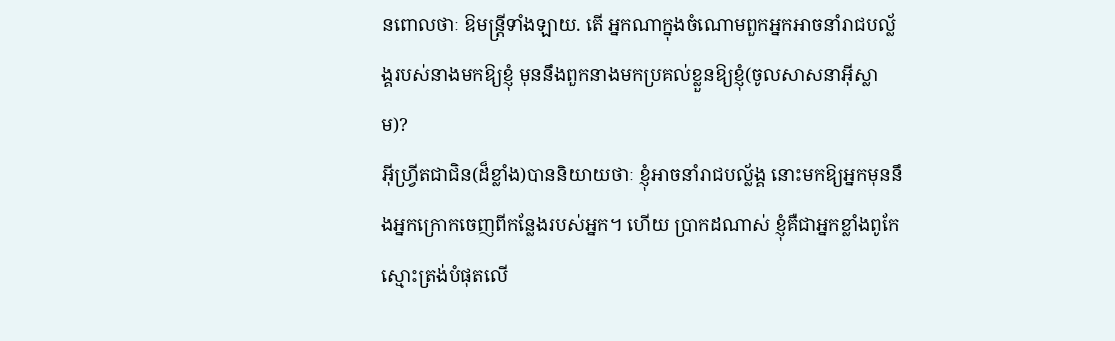នពោលថាៈ ឱមន្ដ្រីទាំងឡាយ. តើ អ្នកណាក្នុងចំណោមពួកអ្នកអាចនាំរាជបល្ល័ង្គរបស់នាងមកឱ្យខ្ញុំ មុននឹងពួកនាងមកប្រគល់ខ្លួនឱ្យខ្ញុំ(ចូលសាសនាអ៊ីស្លាម)?
អ៊ីហ្វ្រីតជាជិន(ដ៏ខ្លាំង)បាននិយាយថាៈ ខ្ញុំអាចនាំរាជបល័្លង្គ នោះមកឱ្យអ្នកមុននឹងអ្នកក្រោកចេញពីកន្លែងរបស់អ្នក។ ហើយ ប្រាកដណាស់ ខ្ញុំគឺជាអ្នកខ្លាំងពូកែស្មោះត្រង់បំផុតលើ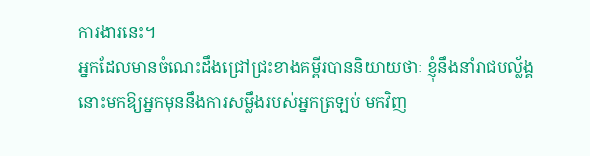ការងារនេះ។
អ្នកដែលមានចំណេះដឹងជ្រៅជ្រះខាងគម្ពីរបាននិយាយថាៈ ខ្ញុំនឹងនាំរាជបល្ល័ង្គនោះមកឱ្យអ្នកមុននឹងការសម្លឹងរបស់អ្នកត្រឡប់ មកវិញ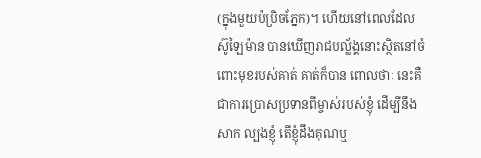(ក្នុងមួយប៉ប្រិចភ្នែក)។ ហើយនៅពេលដែលស៊ូឡៃម៉ាន បានឃើញរាជបល្ល័ង្គនោះស្ថិតនៅចំពោះមុខរបស់គាត់ គាត់ក៏បាន ពោលថាៈ នេះគឺជាការប្រោសប្រទានពីម្ចាស់របស់ខ្ញុំ ដើម្បីនឹងសាក ល្បងខ្ញុំ តើខ្ញុំដឹងគុណឬ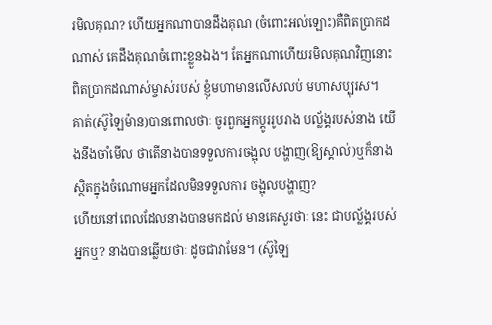រមិលគុណ? ហើយអ្នកណាបានដឹងគុណ (ចំពោះអល់ឡោះ)គឺពិតប្រាកដណាស់ គេដឹងគុណចំពោះខ្លួនឯង។ តែអ្នកណាហើយរមិលគុណវិញនោះ ពិតប្រាកដណាស់ម្ចាស់របស់ ខ្ញុំមហាមានលើសលប់ មហាសប្បុរស។
គាត់(ស៊ូឡៃម៉ាន)បានពោលថាៈ ចូរពួកអ្នកប្ដូររូបរាង បល័្លង្គរបស់នាង យើងនឹងចាំមើល ថាតើនាងបានទទួលការចង្អុល បង្ហាញ(ឱ្យស្គាល់)ឬក៏នាងស្ថិតក្នុងចំណោមអ្នកដែលមិនទទួលការ ចង្អុលបង្ហាញ?
ហើយនៅពេលដែលនាងបានមកដល់ មានគេសួរថាៈ នេះ ជាបល័្លង្គរបស់អ្នកឬ? នាងបានឆ្លើយថាៈ ដូចជាវាមែន។ (ស៊ូឡៃ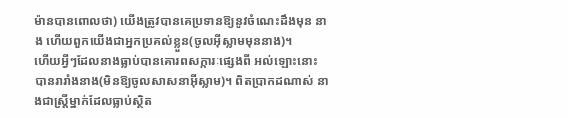ម៉ានបានពោលថា) យើងត្រូវបានគេប្រទានឱ្យនូវចំណេះដឹងមុន នាង ហើយពួកយើងជាអ្នកប្រគល់ខ្លួន(ចូលអ៊ីស្លាមមុននាង)។
ហើយអ្វីៗដែលនាងធ្លាប់បានគោរពសក្ការៈផេ្សងពី អល់ឡោះនោះ បានរារាំងនាង(មិនឱ្យចូលសាសនាអ៊ីស្លាម)។ ពិតប្រាកដណាស់ នាងជាស្ដ្រីម្នាក់ដែលធ្លាប់ស្ថិត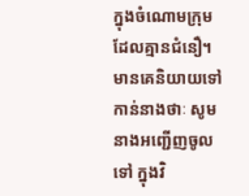ក្នុងចំណោមក្រុម ដែលគ្មានជំនឿ។
មានគេនិយាយទៅកាន់នាងថាៈ សូមនាងអញ្ជើញចូលទៅ ក្នុងវិ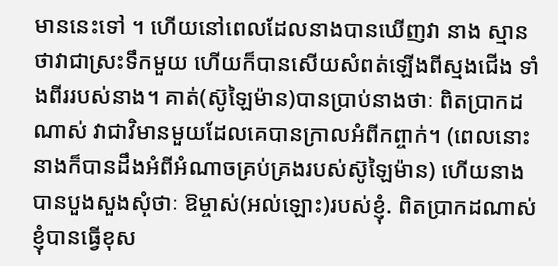មាននេះទៅ ។ ហើយនៅពេលដែលនាងបានឃើញវា នាង ស្មានថាវាជាស្រះទឹកមួយ ហើយក៏បានសើយសំពត់ឡើងពីស្មងជើង ទាំងពីររបស់នាង។ គាត់(ស៊ូឡៃម៉ាន)បានប្រាប់នាងថាៈ ពិតប្រាកដ ណាស់ វាជាវិមានមួយដែលគេបានក្រាលអំពីកព្ចាក់។ (ពេលនោះ នាងក៏បានដឹងអំពីអំណាចគ្រប់គ្រងរបស់ស៊ូឡៃម៉ាន) ហើយនាង បានបួងសួងសុំថាៈ ឱម្ចាស់(អល់ឡោះ)របស់ខ្ញុំ. ពិតប្រាកដណាស់ ខ្ញុំបានធ្វើខុស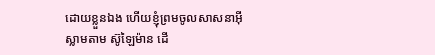ដោយខ្លួនឯង ហើយខ្ញុំព្រមចូលសាសនាអ៊ីស្លាមតាម ស៊ូឡៃម៉ាន ដើ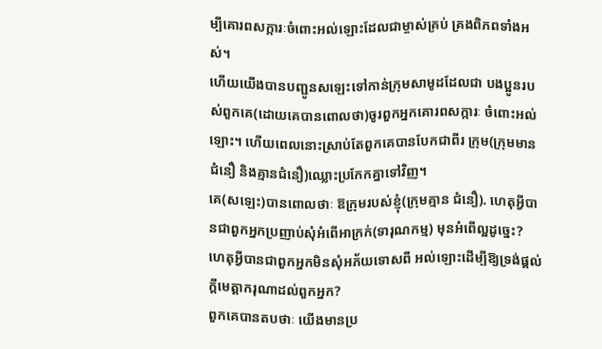ម្បីគោរពសក្ការៈចំពោះអល់ឡោះដែលជាម្ចាស់គ្រប់ គ្រងពិភពទាំងអស់។
ហើយយើងបានបញ្ជូនសឡេះទៅកាន់ក្រុមសាមូដដែលជា បងប្អូនរបស់ពួកគេ(ដោយគេបានពោលថា)ចូរពួកអ្នកគោរពសក្ការៈ ចំពោះអល់ឡោះ។ ហើយពេលនោះស្រាប់តែពួកគេបានបែកជាពីរ ក្រុម(ក្រុមមានជំនឿ និងគ្មានជំនឿ)ឈ្លោះប្រកែកគ្នាទៅវិញ។
គេ(សឡេះ)បានពោលថាៈ ឱក្រុមរបស់ខ្ញុំ(ក្រុមគ្មាន ជំនឿ). ហេតុអ្វីបានជាពួកអ្នកប្រញាប់សុំអំពើអាក្រក់(ទារុណកម្ម) មុនអំពើល្អដូចេ្នះ? ហេតុអ្វីបានជាពួកអ្នកមិនសុំអភ័យទោសពី អល់ឡោះដើម្បីឱ្យទ្រង់ផ្ដល់ក្ដីមេត្ដាករុណាដល់ពួកអ្នក?
ពួកគេបានតបថាៈ យើងមានប្រ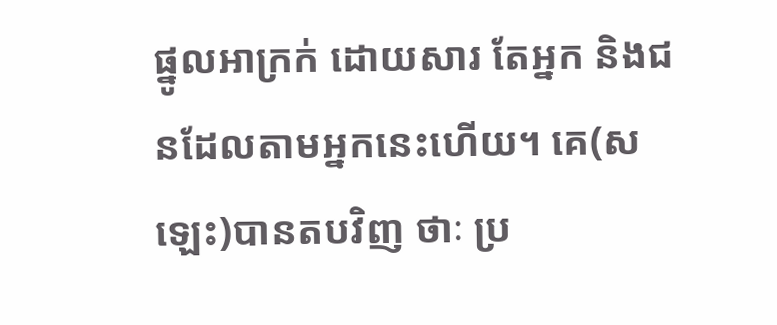ផ្នូលអាក្រក់ ដោយសារ តែអ្នក និងជនដែលតាមអ្នកនេះហើយ។ គេ(សឡេះ)បានតបវិញ ថាៈ ប្រ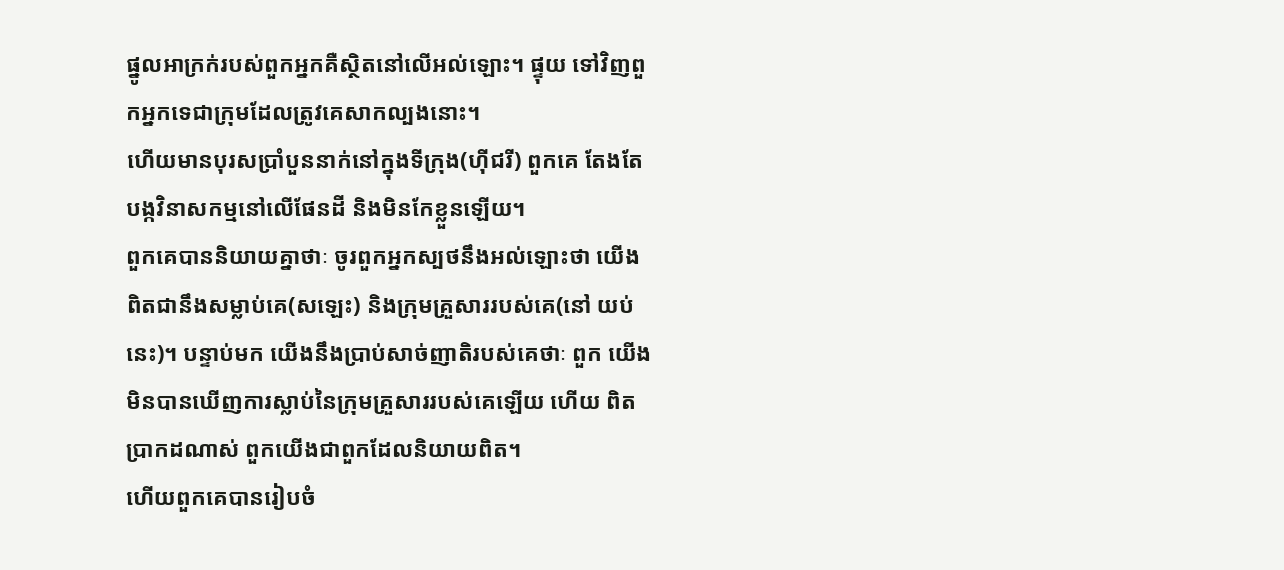ផ្នូលអាក្រក់របស់ពួកអ្នកគឺស្ថិតនៅលើអល់ឡោះ។ ផ្ទុយ ទៅវិញពួកអ្នកទេជាក្រុមដែលត្រូវគេសាកល្បងនោះ។
ហើយមានបុរសប្រាំបួននាក់នៅក្នុងទីក្រុង(ហ៊ីជរី) ពួកគេ តែងតែបង្កវិនាសកម្មនៅលើផែនដី និងមិនកែខ្លួនឡើយ។
ពួកគេបាននិយាយគ្នាថាៈ ចូរពួកអ្នកស្បថនឹងអល់ឡោះថា យើងពិតជានឹងសម្លាប់គេ(សឡេះ) និងក្រុមគ្រួសាររបស់គេ(នៅ យប់នេះ)។ បន្ទាប់មក យើងនឹងប្រាប់សាច់ញាតិរបស់គេថាៈ ពួក យើងមិនបានឃើញការស្លាប់នៃក្រុមគ្រួសាររបស់គេឡើយ ហើយ ពិតប្រាកដណាស់ ពួកយើងជាពួកដែលនិយាយពិត។
ហើយពួកគេបានរៀបចំ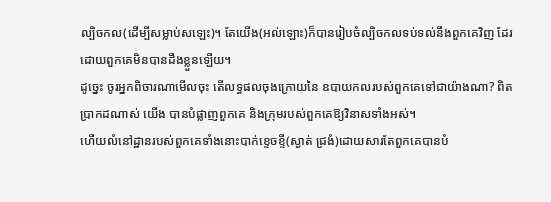ល្បិចកល(ដើម្បីសម្លាប់សឡេះ)។ តែយើង(អល់ឡោះ)ក៏បានរៀបចំល្បិចកលទប់ទល់នឹងពួកគេវិញ ដែរ ដោយពួកគេមិនបានដឹងខ្លួនឡើយ។
ដូចេ្នះ ចូរអ្នកពិចារណាមើលចុះ តើលទ្ធផលចុងក្រោយនៃ ឧបាយកលរបស់ពួកគេទៅជាយ៉ាងណា? ពិតប្រាកដណាស់ យើង បានបំផ្លាញពួកគេ និងក្រុមរបស់ពួកគេឱ្យវិនាសទាំងអស់។
ហើយលំនៅដ្ឋានរបស់ពួកគេទាំងនោះបាក់ខេ្ទចខ្ទី(ស្ងាត់ ជ្រងំ)ដោយសារតែពួកគេបានបំ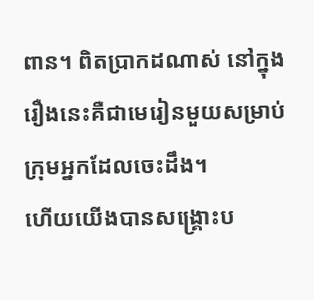ពាន។ ពិតប្រាកដណាស់ នៅក្នុង រឿងនេះគឺជាមេរៀនមួយសម្រាប់ក្រុមអ្នកដែលចេះដឹង។
ហើយយើងបានសង្គ្រោះប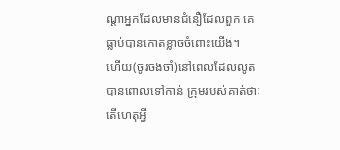ណ្ដាអ្នកដែលមានជំនឿដែលពួក គេធ្លាប់បានកោតខ្លាចចំពោះយើង។
ហើយ(ចូរចងចាំ)នៅពេលដែលលូតបានពោលទៅកាន់ ក្រុមរបស់គាត់ថាៈ តើហេតុអ្វី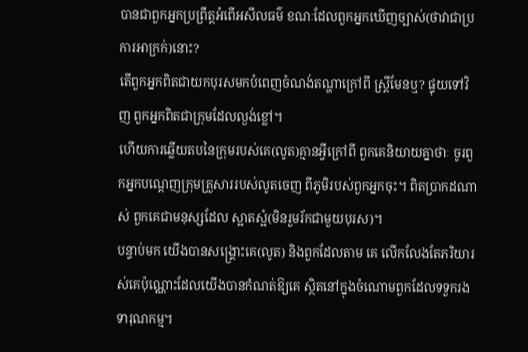បានជាពួកអ្នកប្រព្រឹត្តអំពើអសីលធម៌ ខណៈដែលពួកអ្នកឃើញច្បាស់(ថាវាជាប្រការអាក្រក់)នោះ?
តើពួកអ្នកពិតជាយកបុរសមកបំពេញចំណង់តណ្ហាក្រៅពី ស្ត្រីមែនឬ? ផ្ទុយទៅវិញ ពួកអ្នកពិតជាក្រុមដែលល្ងង់ខ្លៅ។
ហើយការឆ្លើយតបនៃក្រុមរបស់គេ(លូត)គ្មានអ្វីក្រៅពី ពួកគេនិយាយគ្នាថាៈ ចូរពួកអ្នកបណ្តេញក្រុមគ្រួសាររបស់លូតចេញ ពីភូមិរបស់ពួកអ្នកចុះ។ ពិតប្រាកដណាស់ ពួកគេជាមនុស្សដែល ស្អាតស្អំ(មិនរួមរ័កជាមួយបុរស)។
បន្ទាប់មក យើងបានសង្គ្រោះគេ(លូត) និងពួកដែលតាម គេ លើកលែងតែភរិយារស់គេប៉ុណ្ណោះដែលយើងបានកំណត់ឱ្យគេ ស្ថិតនៅក្នុងចំណោមពួកដែលទទួករងទារុណកម្ម។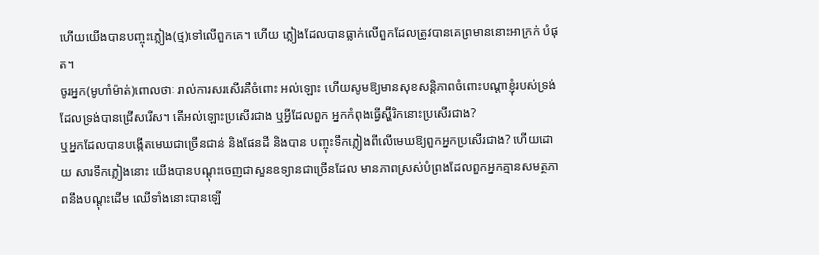ហើយយើងបានបញ្ចុះភ្លៀង(ថ្ម)ទៅលើពួកគេ។ ហើយ ភ្លៀងដែលបានធ្លាក់លើពួកដែលត្រូវបានគេព្រមាននោះអាក្រក់ បំផុត។
ចូរអ្នក(មូហាំម៉ាត់)ពោលថាៈ រាល់ការសរសើរគឺចំពោះ អល់ឡោះ ហើយសូមឱ្យមានសុខសន្ដិភាពចំពោះបណ្ដាខ្ញុំរបស់ទ្រង់ ដែលទ្រង់បានជ្រើសរើស។ តើអល់ឡោះប្រសើរជាង ឬអ្វីដែលពួក អ្នកកំពុងធ្វើស្ហ៊ីរិកនោះប្រសើរជាង?
ឬអ្នកដែលបានបង្កើតមេឃជាច្រើនជាន់ និងផែនដី និងបាន បញ្ចុះទឹកភ្លៀងពីលើមេឃឱ្យពួកអ្នកប្រសើរជាង? ហើយដោយ សារទឹកភ្លៀងនោះ យើងបានបណ្ដុះចេញជាសួនឧទ្យានជាច្រើនដែល មានភាពស្រស់បំព្រងដែលពួកអ្នកគ្មានសមត្ថភាពនឹងបណ្ដុះដើម ឈើទាំងនោះបានឡើ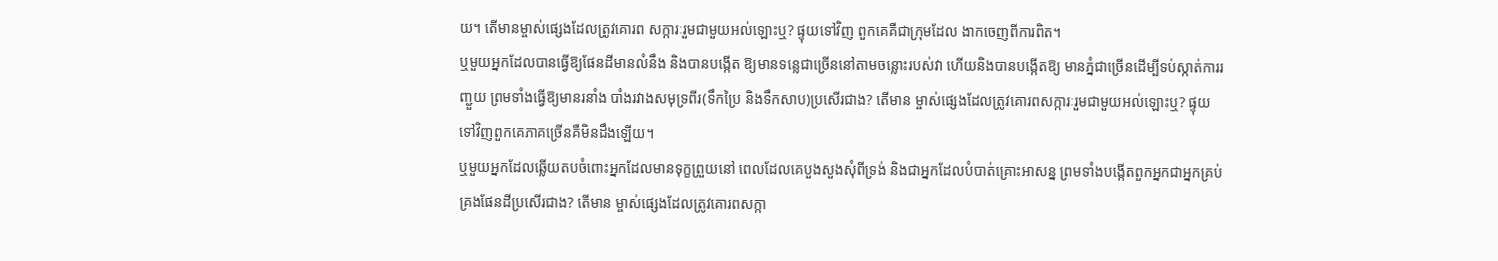យ។ តើមានម្ចាស់ផេ្សងដែលត្រូវគោរព សក្ការៈរួមជាមួយអល់ឡោះឬ? ផ្ទុយទៅវិញ ពួកគេគឺជាក្រុមដែល ងាកចេញពីការពិត។
ឬមួយអ្នកដែលបានធ្វើឱ្យផែនដីមានលំនឹង និងបានបង្កើត ឱ្យមានទនេ្លជាច្រើននៅតាមចន្លោះរបស់វា ហើយនិងបានបង្កើតឱ្យ មានភ្នំជាច្រើនដើម្បីទប់ស្កាត់ការរញ្ជួយ ព្រមទាំងធ្វើឱ្យមានរនាំង បាំងរវាងសមុទ្រពីរ(ទឹកប្រៃ និងទឹកសាប)ប្រសើរជាង? តើមាន ម្ចាស់ផេ្សងដែលត្រូវគោរពសក្ការៈរួមជាមួយអល់ឡោះឬ? ផ្ទុយ ទៅវិញពួកគេភាគច្រើនគឺមិនដឹងឡើយ។
ឬមួយអ្នកដែលឆ្លើយតបចំពោះអ្នកដែលមានទុក្ខព្រួយនៅ ពេលដែលគេបួងសួងសុំពីទ្រង់ និងជាអ្នកដែលបំបាត់គ្រោះអាសន្ន ព្រមទាំងបង្កើតពួកអ្នកជាអ្នកគ្រប់គ្រងផែនដីប្រសើរជាង? តើមាន ម្ចាស់ផេ្សងដែលត្រូវគោរពសក្កា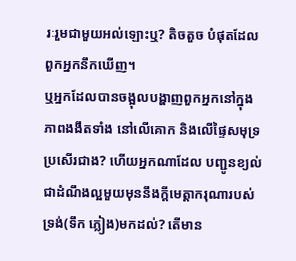រៈរួមជាមួយអល់ឡោះឬ? តិចតួច បំផុតដែលពួកអ្នកនឹកឃើញ។
ឬអ្នកដែលបានចង្អុលបង្ហាញពួកអ្នកនៅក្នុងភាពងងឹតទាំង នៅលើគោក និងលើផ្ទៃសមុទ្រប្រសើរជាង? ហើយអ្នកណាដែល បញ្ជូនខ្យល់ជាដំណឹងល្អមួយមុននឹងក្ដីមេត្ដាករុណារបស់ទ្រង់(ទឹក ភ្លៀង)មកដល់? តើមាន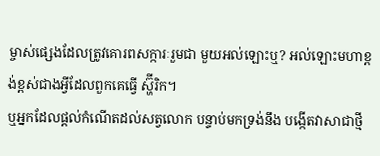ម្ចាស់ផេ្សងដែលត្រូវគោរពសក្ការៈរួមជា មួយអល់ឡោះឬ? អល់ឡោះមហាខ្ពង់ខ្ពស់ជាងអ្វីដែលពួកគេធ្វើ ស្ហ៊ីរិក។
ឬអ្នកដែលផ្ដល់កំណើតដល់សត្វលោក បន្ទាប់មកទ្រង់នឹង បង្កើតវាសាជាថ្មី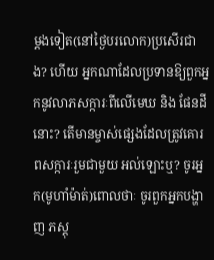ម្ដងទៀត(នៅថ្ងៃបរលោក)ប្រសើរជាង? ហើយ អ្នកណាដែលប្រទានឱ្យពួកអ្នកនូវលាភសក្ការៈពីលើមេឃ និង ផែនដីនោះ? តើមានម្ចាស់ផេ្សងដែលត្រូវគោរពសក្ការៈរួមជាមួយ អល់ឡោះឬ? ចូរអ្នក(មូហាំម៉ាត់)ពោលថាៈ ចូរពួកអ្នកបង្ហាញ ភស្ដុ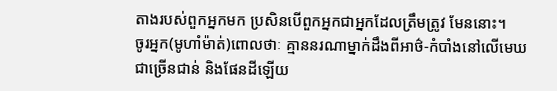តាងរបស់ពួកអ្នកមក ប្រសិនបើពួកអ្នកជាអ្នកដែលត្រឹមត្រូវ មែននោះ។
ចូរអ្នក(មូហាំម៉ាត់)ពោលថាៈ គ្មាននរណាម្នាក់ដឹងពីអាថ៌-កំបាំងនៅលើមេឃជាច្រើនជាន់ និងផែនដីឡើយ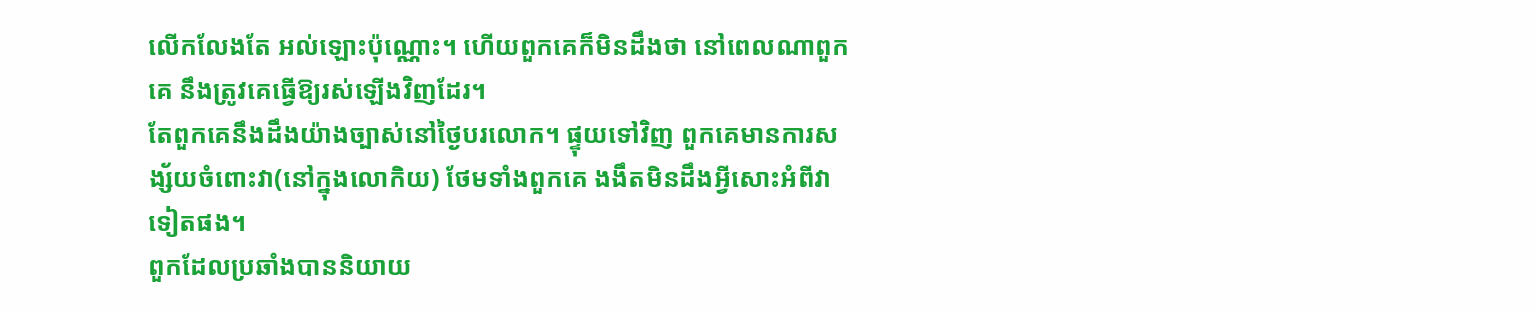លើកលែងតែ អល់ឡោះប៉ុណ្ណោះ។ ហើយពួកគេក៏មិនដឹងថា នៅពេលណាពួកគេ នឹងត្រូវគេធ្វើឱ្យរស់ឡើងវិញដែរ។
តែពួកគេនឹងដឹងយ៉ាងច្បាស់នៅថ្ងៃបរលោក។ ផ្ទុយទៅវិញ ពួកគេមានការសង្ស័យចំពោះវា(នៅក្នុងលោកិយ) ថែមទាំងពួកគេ ងងឹតមិនដឹងអ្វីសោះអំពីវាទៀតផង។
ពួកដែលប្រឆាំងបាននិយាយ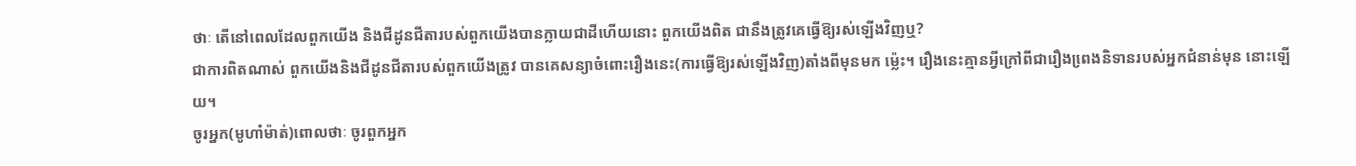ថាៈ តើនៅពេលដែលពួកយើង និងជីដូនជីតារបស់ពួកយើងបានក្លាយជាដីហើយនោះ ពួកយើងពិត ជានឹងត្រូវគេធ្វើឱ្យរស់ឡើងវិញឬ?
ជាការពិតណាស់ ពួកយើងនិងជីដូនជីតារបស់ពួកយើងត្រូវ បានគេសន្យាចំពោះរឿងនេះ(ការធ្វើឱ្យរស់ឡើងវិញ)តាំងពីមុនមក ម៉េ្លះ។ រឿងនេះគ្មានអ្វីក្រៅពីជារឿងពេ្រងនិទានរបស់អ្នកជំនាន់មុន នោះឡើយ។
ចូរអ្នក(មូហាំម៉ាត់)ពោលថាៈ ចូរពួកអ្នក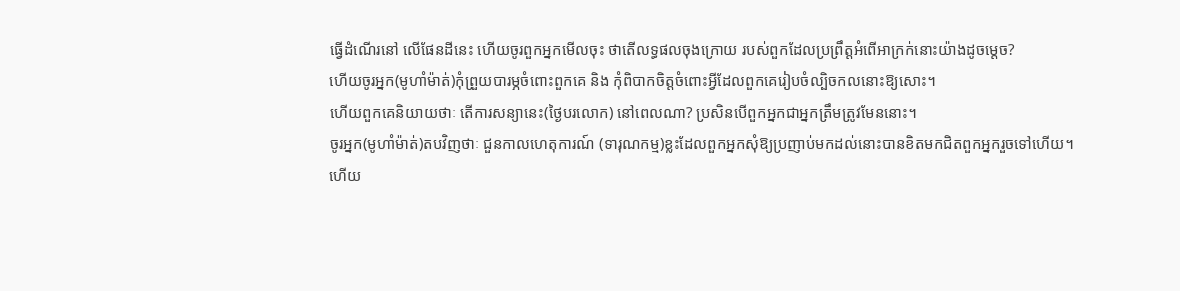ធ្វើដំណើរនៅ លើផែនដីនេះ ហើយចូរពួកអ្នកមើលចុះ ថាតើលទ្ធផលចុងក្រោយ របស់ពួកដែលប្រព្រឹត្ដអំពើអាក្រក់នោះយ៉ាងដូចម្តេច?
ហើយចូរអ្នក(មូហាំម៉ាត់)កុំព្រួយបារម្ភចំពោះពួកគេ និង កុំពិបាកចិត្ដចំពោះអ្វីដែលពួកគេរៀបចំល្បិចកលនោះឱ្យសោះ។
ហើយពួកគេនិយាយថាៈ តើការសន្យានេះ(ថ្ងៃបរលោក) នៅពេលណា? ប្រសិនបើពួកអ្នកជាអ្នកត្រឹមត្រូវមែននោះ។
ចូរអ្នក(មូហាំម៉ាត់)តបវិញថាៈ ជួនកាលហេតុការណ៍ (ទារុណកម្ម)ខ្លះដែលពួកអ្នកសុំឱ្យប្រញាប់មកដល់នោះបានខិតមកជិតពួកអ្នករួចទៅហើយ។
ហើយ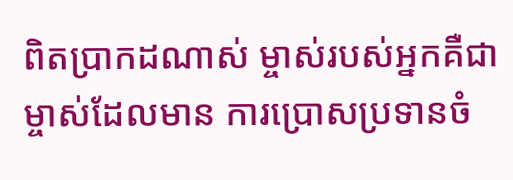ពិតប្រាកដណាស់ ម្ចាស់របស់អ្នកគឺជាម្ចាស់ដែលមាន ការប្រោសប្រទានចំ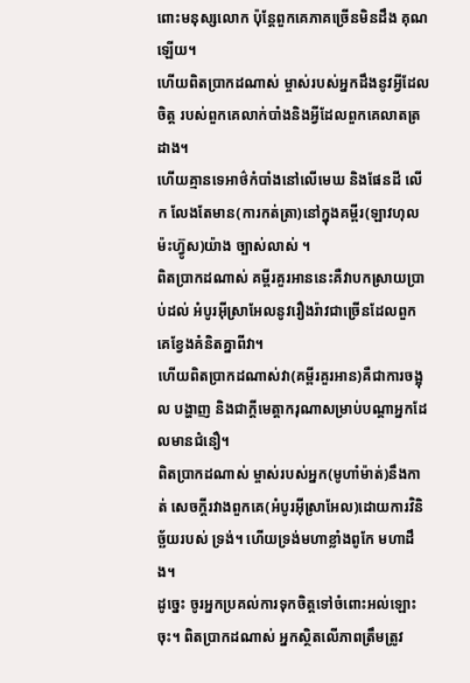ពោះមនុស្សលោក ប៉ុន្ដែពួកគេភាគច្រើនមិនដឹង គុណឡើយ។
ហើយពិតប្រាកដណាស់ ម្ចាស់របស់អ្នកដឹងនូវអ្វីដែលចិត្ដ របស់ពួកគេលាក់បាំងនិងអ្វីដែលពួកគេលាតត្រដាង។
ហើយគ្មានទេអាថ៌កំបាំងនៅលើមេឃ និងផែនដី លើក លែងតែមាន(ការកត់ត្រា)នៅក្នុងគមី្ពរ(ឡាវហុលម៉ះហ្វ៊ូស)យ៉ាង ច្បាស់លាស់ ។
ពិតប្រាកដណាស់ គមី្ពរគួរអាននេះគឺវាបកស្រាយប្រាប់ដល់ អំបូរអ៊ីស្រាអែលនូវរឿងរ៉ាវជាច្រើនដែលពួកគេខ្វែងគំនិតគ្នាពីវា។
ហើយពិតប្រាកដណាស់វា(គម្ពីរគួរអាន)គឺជាការចង្អុល បង្ហាញ និងជាក្ដីមេត្ដាករុណាសម្រាប់បណ្ដាអ្នកដែលមានជំនឿ។
ពិតប្រាកដណាស់ ម្ចាស់របស់អ្នក(មូហាំម៉ាត់)នឹងកាត់ សេចក្ដីរវាងពួកគេ(អំបូរអ៊ីស្រាអែល)ដោយការវិនិច្ឆ័យរបស់ ទ្រង់។ ហើយទ្រង់មហាខ្លាំងពូកែ មហាដឹង។
ដូចេ្នះ ចូរអ្នកប្រគល់ការទុកចិត្ដទៅចំពោះអល់ឡោះចុះ។ ពិតប្រាកដណាស់ អ្នកស្ថិតលើភាពត្រឹមត្រូវ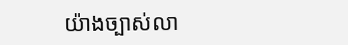យ៉ាងច្បាស់លា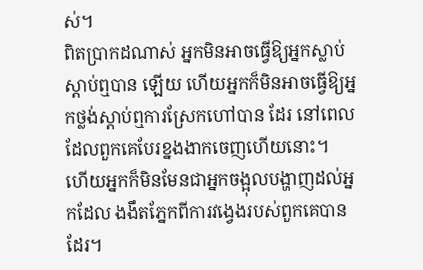ស់។
ពិតប្រាកដណាស់ អ្នកមិនអាចធ្វើឱ្យអ្នកស្លាប់ស្ដាប់ឮបាន ឡើយ ហើយអ្នកក៏មិនអាចធ្វើឱ្យអ្នកថ្លង់ស្ដាប់ឮការស្រែកហៅបាន ដែរ នៅពេលដែលពួកគេបែរខ្នងងាកចេញហើយនោះ។
ហើយអ្នកក៏មិនមែនជាអ្នកចង្អុលបង្ហាញដល់អ្នកដែល ងងឹតភ្នែកពីការវងេ្វងរបស់ពួកគេបានដែរ។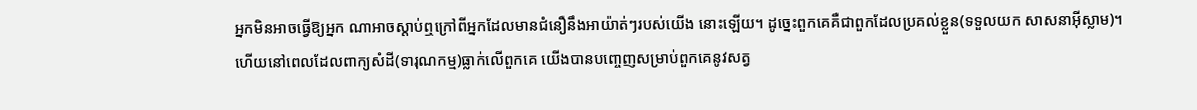អ្នកមិនអាចធ្វើឱ្យអ្នក ណាអាចស្ដាប់ឮក្រៅពីអ្នកដែលមានជំនឿនឹងអាយ៉ាត់ៗរបស់យើង នោះឡើយ។ ដូចេ្នះពួកគេគឺជាពួកដែលប្រគល់ខ្លួន(ទទួលយក សាសនាអ៊ីស្លាម)។
ហើយនៅពេលដែលពាក្យសំដី(ទារុណកម្ម)ធ្លាក់លើពួកគេ យើងបានបពោ្ចញសម្រាប់ពួកគេនូវសត្វ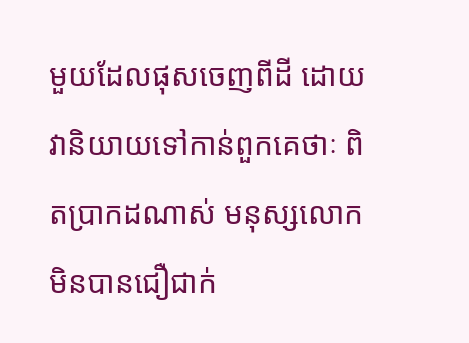មួយដែលផុសចេញពីដី ដោយវានិយាយទៅកាន់ពួកគេថាៈ ពិតប្រាកដណាស់ មនុស្សលោក មិនបានជឿជាក់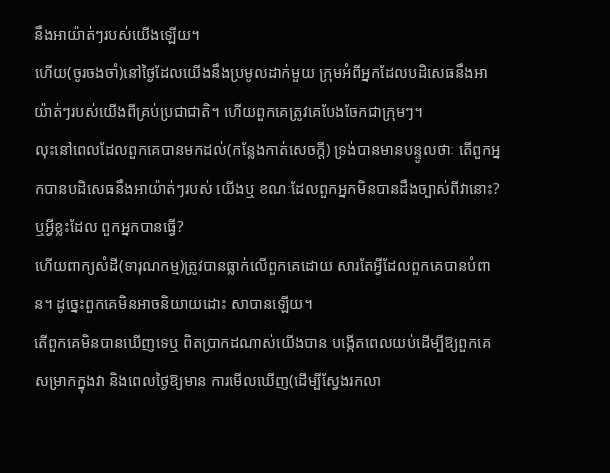នឹងអាយ៉ាត់ៗរបស់យើងឡើយ។
ហើយ(ចូរចងចាំ)នៅថ្ងៃដែលយើងនឹងប្រមូលដាក់មួយ ក្រុមអំពីអ្នកដែលបដិសេធនឹងអាយ៉ាត់ៗរបស់យើងពីគ្រប់ប្រជាជាតិ។ ហើយពួកគេត្រូវគេបែងចែកជាក្រុមៗ។
លុះនៅពេលដែលពួកគេបានមកដល់(កន្លែងកាត់សេចក្ដី) ទ្រង់បានមានបន្ទូលថាៈ តើពួកអ្នកបានបដិសេធនឹងអាយ៉ាត់ៗរបស់ យើងឬ ខណៈដែលពួកអ្នកមិនបានដឹងច្បាស់ពីវានោះ? ឬអ្វីខ្លះដែល ពួកអ្នកបានធ្វើ?
ហើយពាក្យសំដី(ទារុណកម្ម)ត្រូវបានធ្លាក់លើពួកគេដោយ សារតែអ្វីដែលពួកគេបានបំពាន។ ដូចេ្នះពួកគេមិនអាចនិយាយដោះ សាបានឡើយ។
តើពួកគេមិនបានឃើញទេឬ ពិតប្រាកដណាស់យើងបាន បង្កើតពេលយប់ដើម្បីឱ្យពួកគេសម្រាកក្នុងវា និងពេលថ្ងៃឱ្យមាន ការមើលឃើញ(ដើម្បីស្វែងរកលា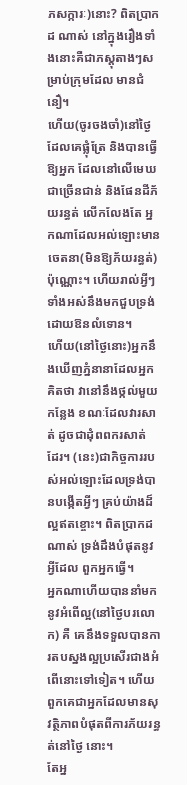ភសក្ការៈ)នោះ? ពិតប្រាកដ ណាស់ នៅក្នុងរឿងទាំងនោះគឺជាភស្ដុតាងៗសម្រាប់ក្រុមដែល មានជំនឿ។
ហើយ(ចូរចងចាំ)នៅថ្ងៃដែលគេផ្លុំត្រែ និងបានធ្វើឱ្យអ្នក ដែលនៅលើមេឃជាច្រើនជាន់ និងផែនដីភ័យរន្ធត់ លើកលែងតែ អ្នកណាដែលអល់ឡោះមានចេតនា(មិនឱ្យភ័យរន្ធត់)ប៉ុណ្ណោះ។ ហើយរាល់អ្វីៗទាំងអស់នឹងមកជួបទ្រង់ដោយឱនលំទោន។
ហើយ(នៅថ្ងៃនោះ)អ្នកនឹងឃើញភ្នំនានាដែលអ្នកគិតថា វានៅនឹងថ្កល់មួយកន្លែង ខណៈដែលវារសាត់ ដូចជាដុំពពករសាត់ ដែរ។ (នេះ)ជាកិច្ចការរបស់អល់ឡោះដែលទ្រង់បានបង្កើតអ្វីៗ គ្រប់យ៉ាងដ៏ល្អឥតខ្ចោះ។ ពិតប្រាកដណាស់ ទ្រង់ដឹងបំផុតនូវអ្វីដែល ពួកអ្នកធ្វើ។
អ្នកណាហើយបាននាំមកនូវអំពើល្អ(នៅថ្ងៃបរលោក) គឺ គេនឹងទទួលបានការតបស្នងល្អប្រសើរជាងអំពើនោះទៅទៀត។ ហើយពួកគេជាអ្នកដែលមានសុវត្ថិភាពបំផុតពីការភ័យរន្ធត់នៅថ្ងៃ នោះ។
តែអ្ន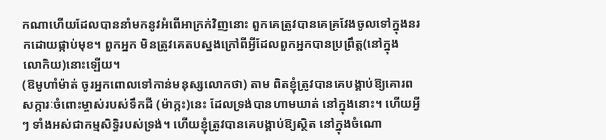កណាហើយដែលបាននាំមកនូវអំពើអាក្រក់វិញនោះ ពួកគេត្រូវបានគេគ្រវែងចូលទៅក្នុងនរកដោយផ្កាប់មុខ។ ពួកអ្នក មិនត្រូវគេតបស្នងក្រៅពីអ្វីដែលពួកអ្នកបានប្រព្រឹត្ដ(នៅក្នុង លោកិយ)នោះឡើយ។
(ឱមូហាំម៉ាត់ ចូរអ្នកពោលទៅកាន់មនុស្សលោកថា) តាម ពិតខ្ញុំត្រូវបានគេបង្គាប់ឱ្យគោរពសក្ការៈចំពោះម្ចាស់របស់ទឹកដី (ម៉ាក្កះ)នេះ ដែលទ្រង់បានហាមឃាត់ នៅក្នុងនោះ។ ហើយអ្វីៗ ទាំងអស់ជាកម្មសិទ្ធិរបស់ទ្រង់។ ហើយខ្ញុំត្រូវបានគេបង្គាប់ឱ្យស្ថិត នៅក្នុងចំណោ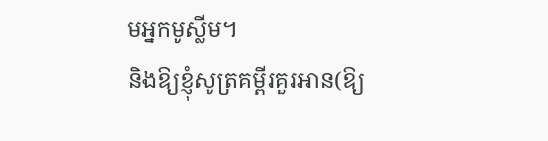មអ្នកមូស្លីម។
និងឱ្យខ្ញុំសូត្រគម្ពីរគួរអាន(ឱ្យ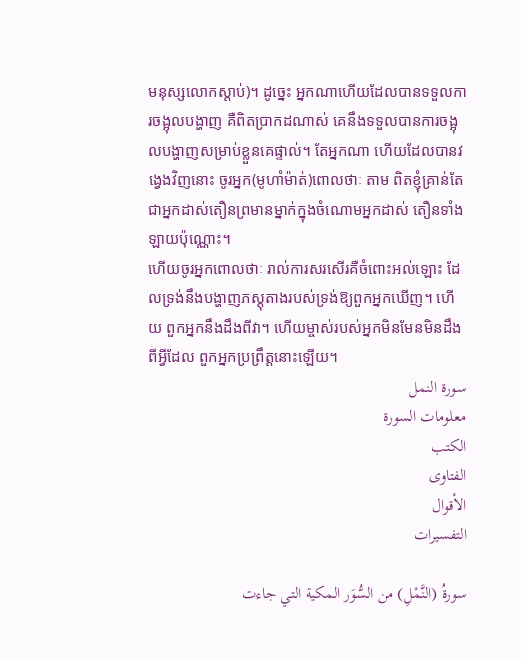មនុស្សលោកស្ដាប់)។ ដូចេ្នះ អ្នកណាហើយដែលបានទទួលការចង្អុលបង្ហាញ គឺពិតប្រាកដណាស់ គេនឹងទទួលបានការចង្អុលបង្ហាញសម្រាប់ខ្លួនគេផ្ទាល់។ តែអ្នកណា ហើយដែលបានវងេ្វងវិញនោះ ចូរអ្នក(មូហាំម៉ាត់)ពោលថាៈ តាម ពិតខ្ញុំគ្រាន់តែជាអ្នកដាស់តឿនព្រមានម្នាក់ក្នុងចំណោមអ្នកដាស់ តឿនទាំងឡាយប៉ុណ្ណោះ។
ហើយចូរអ្នកពោលថាៈ រាល់ការសរសើរគឺចំពោះអល់ឡោះ ដែលទ្រង់នឹងបង្ហាញភស្ដុតាងរបស់ទ្រង់ឱ្យពួកអ្នកឃើញ។ ហើយ ពួកអ្នកនឹងដឹងពីវា។ ហើយម្ចាស់របស់អ្នកមិនមែនមិនដឹងពីអ្វីដែល ពួកអ្នកប្រព្រឹត្ដនោះឡើយ។
سورة النمل
معلومات السورة
الكتب
الفتاوى
الأقوال
التفسيرات

سورةُ (النَّمْلِ) من السُّوَر المكية التي جاءت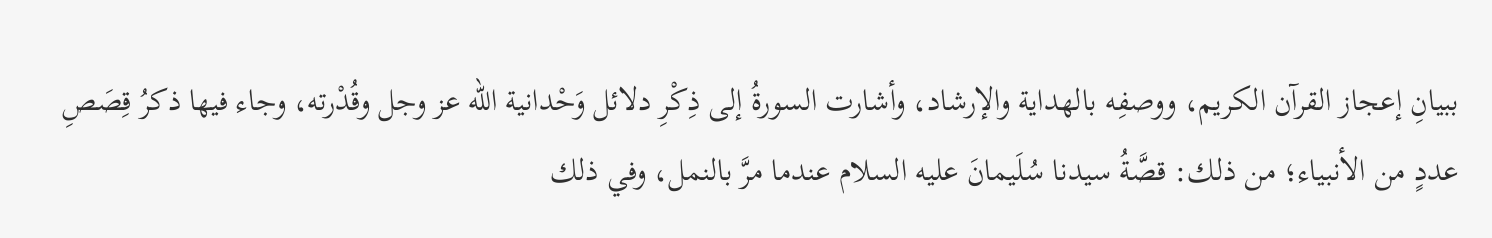ببيانِ إعجاز القرآن الكريم، ووصفِه بالهداية والإرشاد، وأشارت السورةُ إلى ذِكْرِ دلائل وَحْدانية الله عز وجل وقُدْرته، وجاء فيها ذكرُ قِصَصِ عددٍ من الأنبياء؛ من ذلك: قصَّةُ سيدنا سُلَيمانَ عليه السلام عندما مرَّ بالنمل، وفي ذلك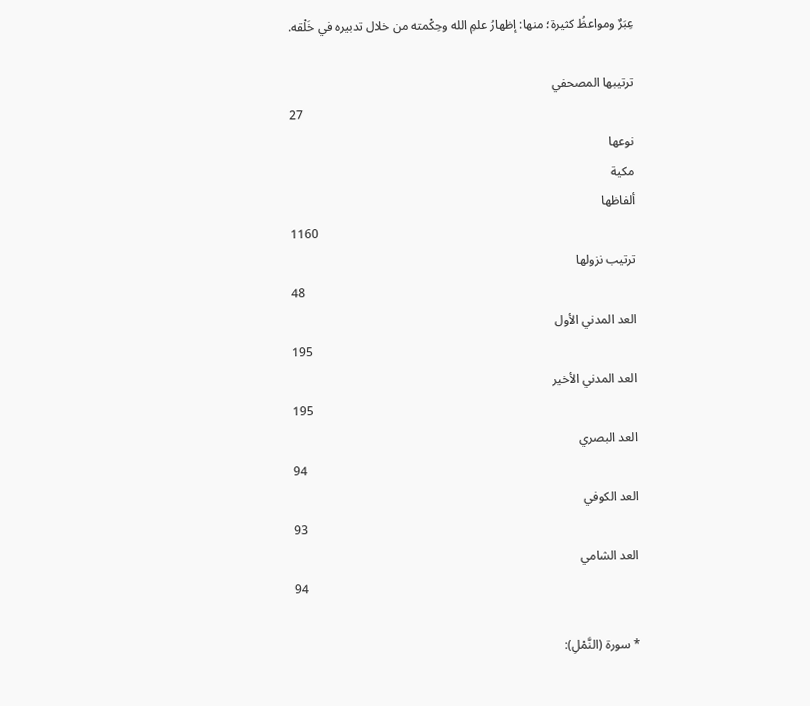عِبَرٌ ومواعظُ كثيرة؛ منها: إظهارُ علمِ الله وحِكْمته من خلال تدبيره في خَلْقه.

ترتيبها المصحفي
27
نوعها
مكية
ألفاظها
1160
ترتيب نزولها
48
العد المدني الأول
195
العد المدني الأخير
195
العد البصري
94
العد الكوفي
93
العد الشامي
94

* سورة (النَّمْلِ):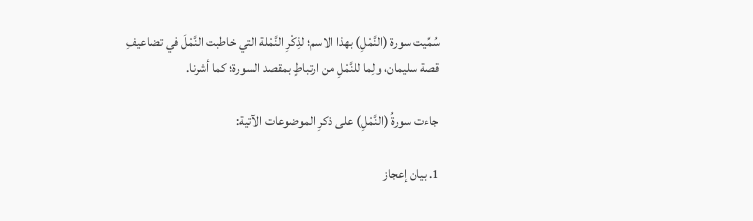سُمِّيت سورة (النَّمْلِ) بهذا الاسم؛ لذِكْرِ النَّمْلة التي خاطبت النَّمْلَ في تضاعيفِ قصة سليمان، ولِما للنَّمْلِ من ارتباطٍ بمقصد السورة؛ كما أشرنا.

جاءت سورةُ (النَّمْلِ) على ذكرِ الموضوعات الآتية:

1. بيان إعجاز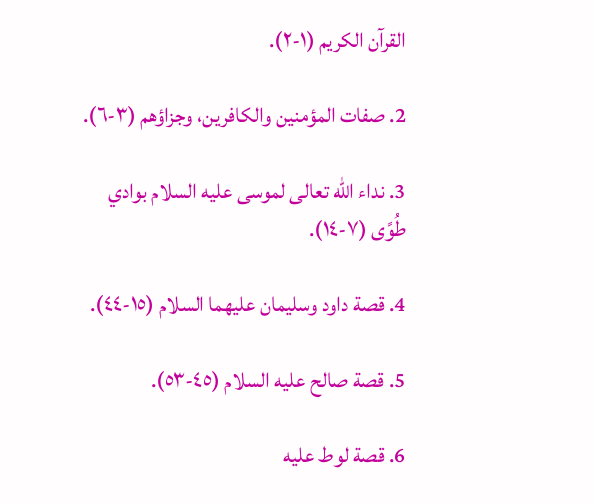القرآن الكريم (١-٢).

2. صفات المؤمنين والكافرين، وجزاؤهم (٣-٦).

3. نداء الله تعالى لموسى عليه السلام بوادي طُوًى (٧-١٤).

4. قصة داود وسليمان عليهما السلام (١٥-٤٤).

5. قصة صالح عليه السلام (٤٥-٥٣).

6. قصة لوط عليه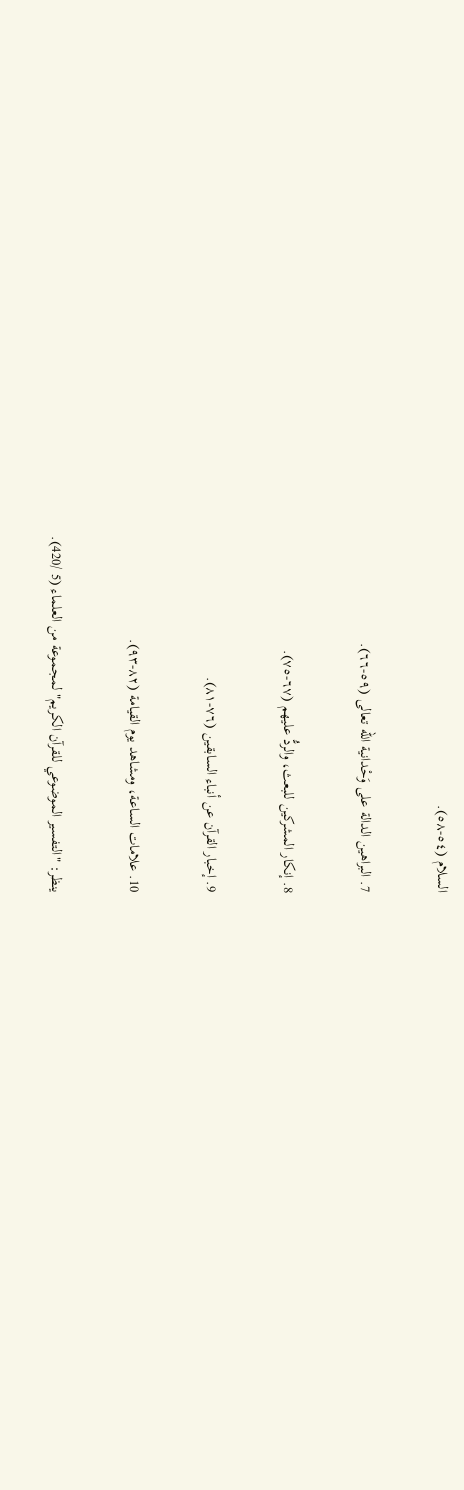السلام (٥٤-٥٨).

7. البراهين الدالة على وَحْدانية الله تعالى (٥٩-٦٦).

8. إنكار المشركين للبعث، والردُّ عليهم (٦٧-٧٥).

9. إخبار القرآن عن أنباء السابقين (٧٦-٨١).

10. علامات الساعة، ومشاهد يوم القيامة (٨٢-٩٣).

ينظر: "التفسير الموضوعي للقرآن الكريم" لمجموعة من العلماء (5 /420).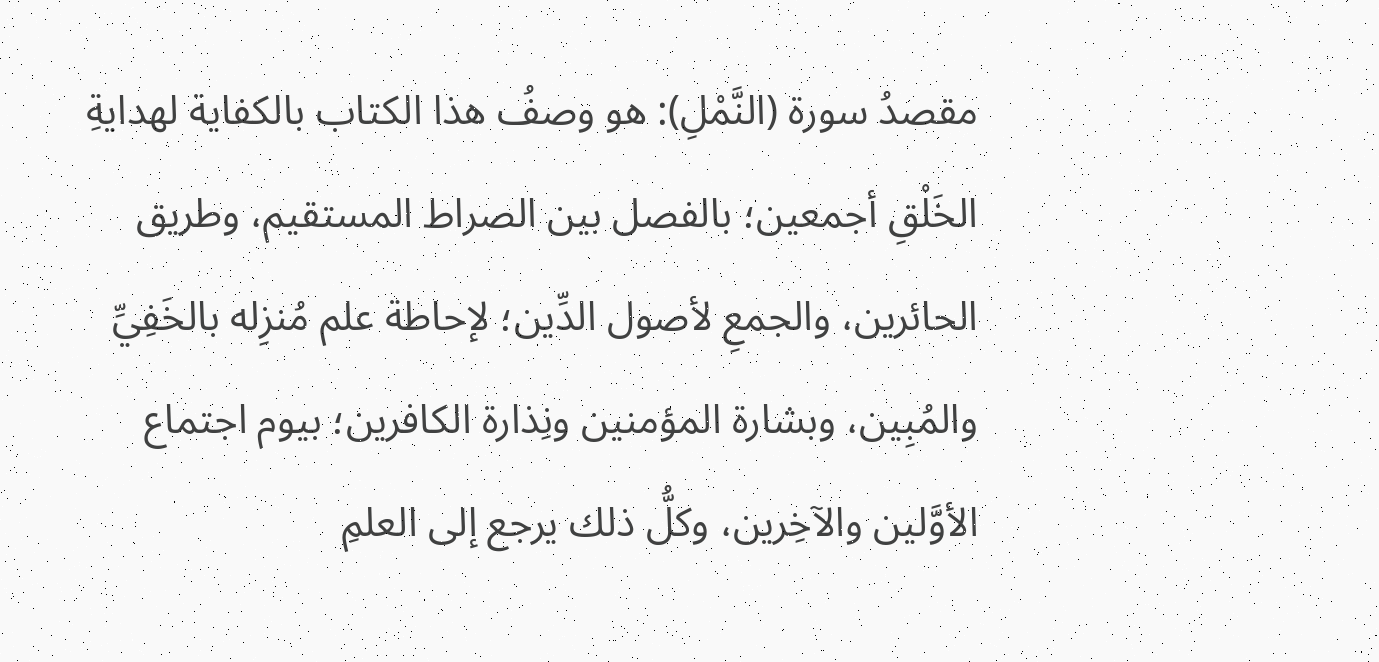مقصدُ سورة (النَّمْلِ): هو وصفُ هذا الكتاب بالكفاية لهدايةِ الخَلْقِ أجمعين؛ بالفصل بين الصراط المستقيم، وطريق الحائرين، والجمعِ لأصول الدِّين؛ لإحاطة علم مُنزِله بالخَفِيِّ والمُبِين، وبشارة المؤمنين ونِذارة الكافرين؛ بيوم اجتماع الأوَّلين والآخِرين، وكلُّ ذلك يرجع إلى العلمِ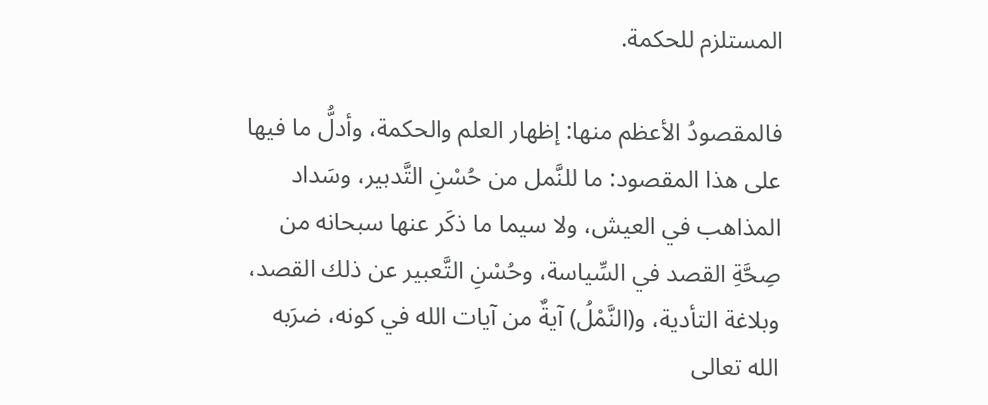المستلزم للحكمة.

فالمقصودُ الأعظم منها: إظهار العلم والحكمة، وأدلُّ ما فيها على هذا المقصود: ما للنَّمل من حُسْنِ التَّدبير، وسَداد المذاهب في العيش، ولا سيما ما ذكَر عنها سبحانه من صِحَّةِ القصد في السِّياسة، وحُسْنِ التَّعبير عن ذلك القصد، وبلاغة التأدية، و(النَّمْلُ) آيةٌ من آيات الله في كونه، ضرَبه الله تعالى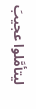ليتأمَّلوا عجيبَ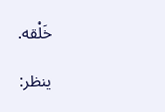خَلْقه.

ينظر: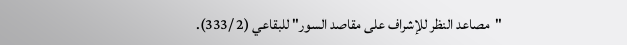"مصاعد النظر للإشراف على مقاصد السور" للبقاعي (2 /333).